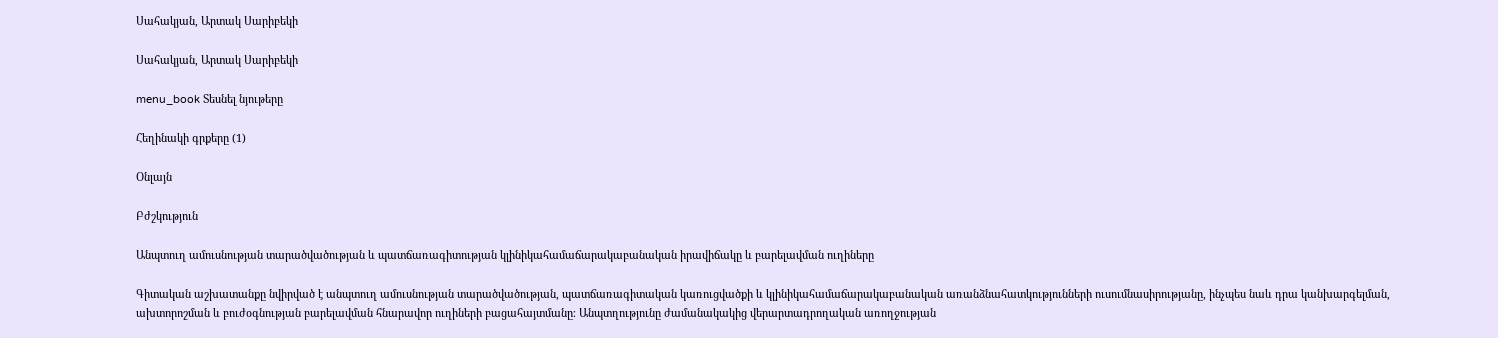Սահակյան, Արտակ Սարիբեկի

Սահակյան, Արտակ Սարիբեկի

menu_book Տեսնել նյութերը

Հեղինակի գրքերը (1)

Օնլայն

Բժշկություն

Անպտուղ ամուսնության տարածվածության և պատճառագիտության կլինիկահամաճարակաբանական իրավիճակը և բարելավման ուղիները

Գիտական աշխատանքը նվիրված է անպտուղ ամուսնության տարածվածության, պատճառագիտական կառուցվածքի և կլինիկահամաճարակաբանական առանձնահատկությունների ուսումնասիրությանը, ինչպես նաև դրա կանխարգելման, ախտորոշման և բուժօգնության բարելավման հնարավոր ուղիների բացահայտմանը։ Անպտղությունը ժամանակակից վերարտադրողական առողջության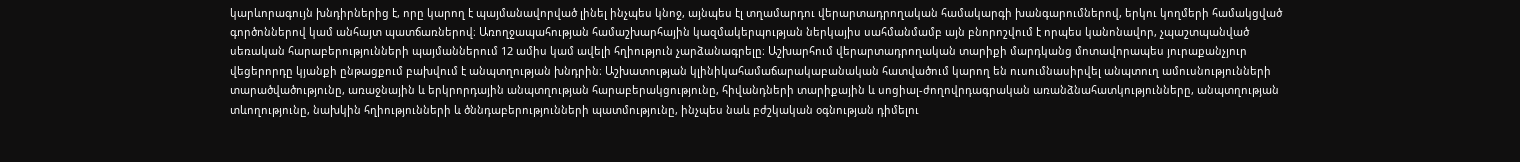կարևորագույն խնդիրներից է, որը կարող է պայմանավորված լինել ինչպես կնոջ, այնպես էլ տղամարդու վերարտադրողական համակարգի խանգարումներով, երկու կողմերի համակցված գործոններով կամ անհայտ պատճառներով։ Առողջապահության համաշխարհային կազմակերպության ներկայիս սահմանմամբ այն բնորոշվում է որպես կանոնավոր, չպաշտպանված սեռական հարաբերությունների պայմաններում 12 ամիս կամ ավելի հղիություն չարձանագրելը։ Աշխարհում վերարտադրողական տարիքի մարդկանց մոտավորապես յուրաքանչյուր վեցերորդը կյանքի ընթացքում բախվում է անպտղության խնդրին։ Աշխատության կլինիկահամաճարակաբանական հատվածում կարող են ուսումնասիրվել անպտուղ ամուսնությունների տարածվածությունը, առաջնային և երկրորդային անպտղության հարաբերակցությունը, հիվանդների տարիքային և սոցիալ-ժողովրդագրական առանձնահատկությունները, անպտղության տևողությունը, նախկին հղիությունների և ծննդաբերությունների պատմությունը, ինչպես նաև բժշկական օգնության դիմելու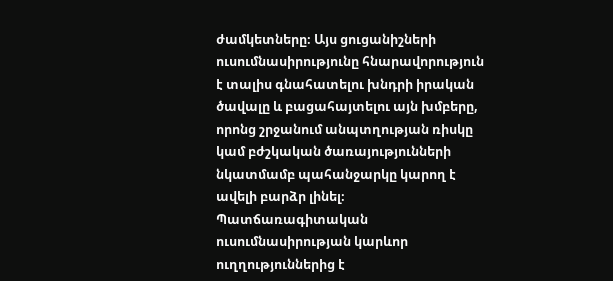ժամկետները։ Այս ցուցանիշների ուսումնասիրությունը հնարավորություն է տալիս գնահատելու խնդրի իրական ծավալը և բացահայտելու այն խմբերը, որոնց շրջանում անպտղության ռիսկը կամ բժշկական ծառայությունների նկատմամբ պահանջարկը կարող է ավելի բարձր լինել։ Պատճառագիտական ուսումնասիրության կարևոր ուղղություններից է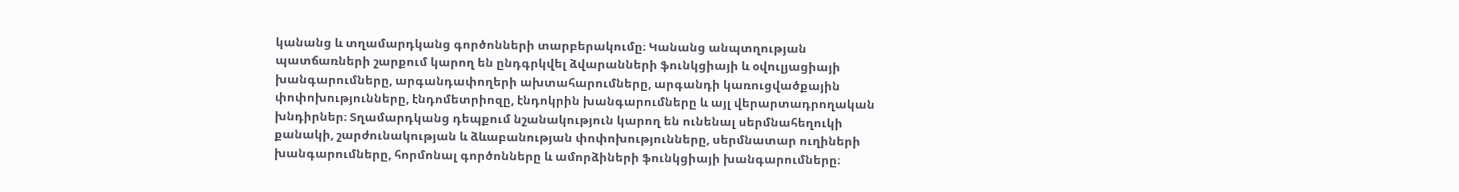կանանց և տղամարդկանց գործոնների տարբերակումը։ Կանանց անպտղության պատճառների շարքում կարող են ընդգրկվել ձվարանների ֆունկցիայի և օվուլյացիայի խանգարումները, արգանդափողերի ախտահարումները, արգանդի կառուցվածքային փոփոխությունները, էնդոմետրիոզը, էնդոկրին խանգարումները և այլ վերարտադրողական խնդիրներ։ Տղամարդկանց դեպքում նշանակություն կարող են ունենալ սերմնահեղուկի քանակի, շարժունակության և ձևաբանության փոփոխությունները, սերմնատար ուղիների խանգարումները, հորմոնալ գործոնները և ամորձիների ֆունկցիայի խանգարումները։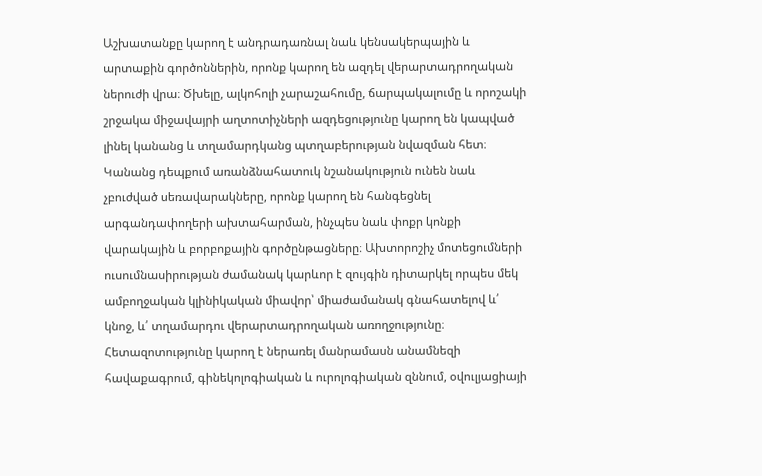Աշխատանքը կարող է անդրադառնալ նաև կենսակերպային և արտաքին գործոններին, որոնք կարող են ազդել վերարտադրողական ներուժի վրա։ Ծխելը, ալկոհոլի չարաշահումը, ճարպակալումը և որոշակի շրջակա միջավայրի աղտոտիչների ազդեցությունը կարող են կապված լինել կանանց և տղամարդկանց պտղաբերության նվազման հետ։ Կանանց դեպքում առանձնահատուկ նշանակություն ունեն նաև չբուժված սեռավարակները, որոնք կարող են հանգեցնել արգանդափողերի ախտահարման, ինչպես նաև փոքր կոնքի վարակային և բորբոքային գործընթացները։ Ախտորոշիչ մոտեցումների ուսումնասիրության ժամանակ կարևոր է զույգին դիտարկել որպես մեկ ամբողջական կլինիկական միավոր՝ միաժամանակ գնահատելով և՛ կնոջ, և՛ տղամարդու վերարտադրողական առողջությունը։ Հետազոտությունը կարող է ներառել մանրամասն անամնեզի հավաքագրում, գինեկոլոգիական և ուրոլոգիական զննում, օվուլյացիայի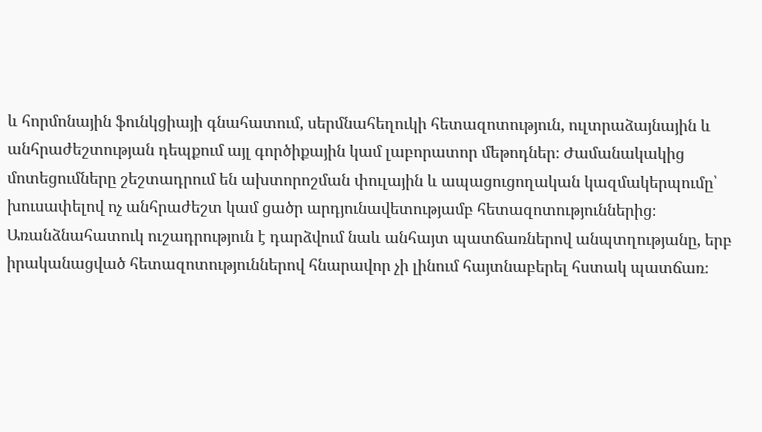և հորմոնային ֆունկցիայի գնահատում, սերմնահեղուկի հետազոտություն, ուլտրաձայնային և անհրաժեշտության դեպքում այլ գործիքային կամ լաբորատոր մեթոդներ։ Ժամանակակից մոտեցումները շեշտադրում են ախտորոշման փուլային և ապացուցողական կազմակերպումը՝ խուսափելով ոչ անհրաժեշտ կամ ցածր արդյունավետությամբ հետազոտություններից։ Առանձնահատուկ ուշադրություն է դարձվում նաև անհայտ պատճառներով անպտղությանը, երբ իրականացված հետազոտություններով հնարավոր չի լինում հայտնաբերել հստակ պատճառ։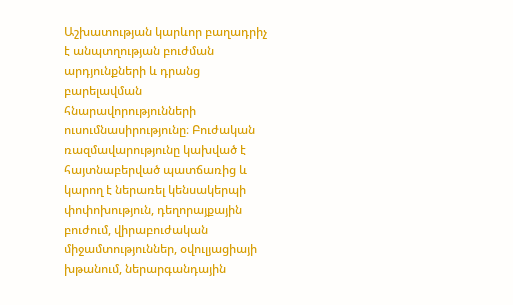Աշխատության կարևոր բաղադրիչ է անպտղության բուժման արդյունքների և դրանց բարելավման հնարավորությունների ուսումնասիրությունը։ Բուժական ռազմավարությունը կախված է հայտնաբերված պատճառից և կարող է ներառել կենսակերպի փոփոխություն, դեղորայքային բուժում, վիրաբուժական միջամտություններ, օվուլյացիայի խթանում, ներարգանդային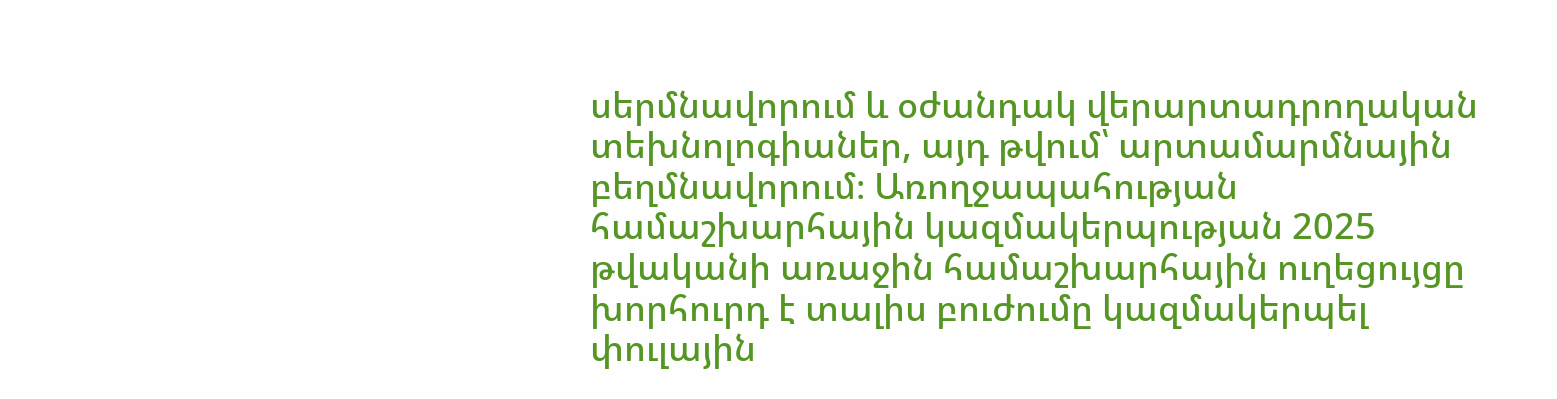սերմնավորում և օժանդակ վերարտադրողական տեխնոլոգիաներ, այդ թվում՝ արտամարմնային բեղմնավորում։ Առողջապահության համաշխարհային կազմակերպության 2025 թվականի առաջին համաշխարհային ուղեցույցը խորհուրդ է տալիս բուժումը կազմակերպել փուլային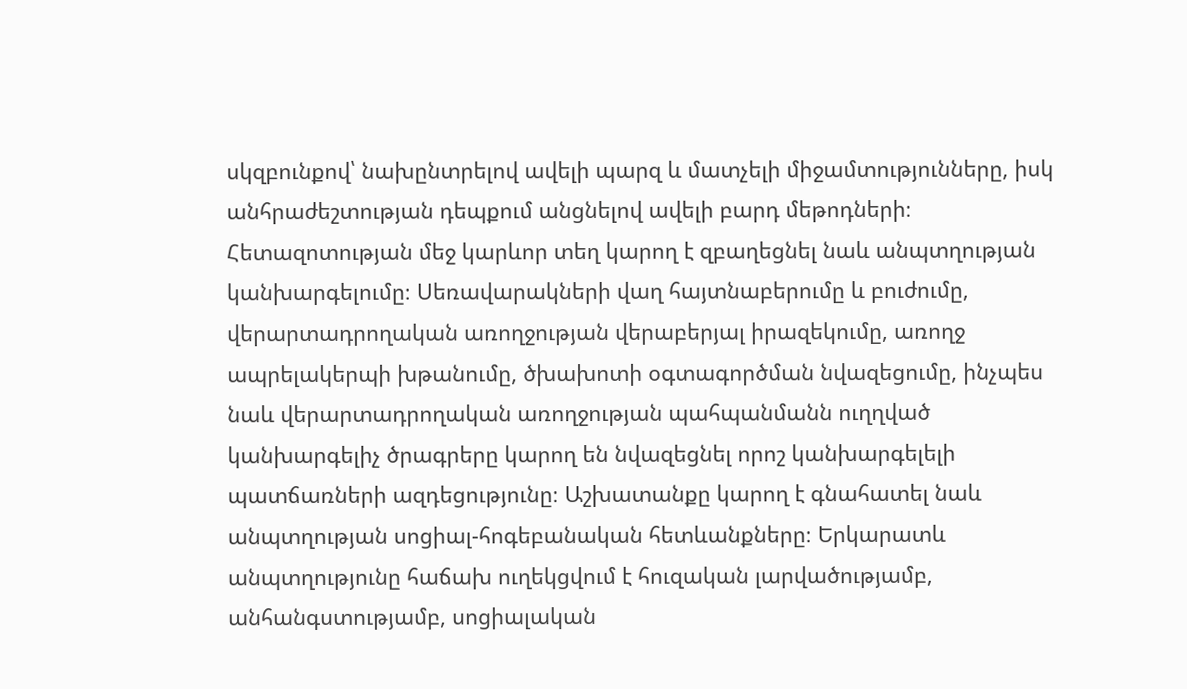սկզբունքով՝ նախընտրելով ավելի պարզ և մատչելի միջամտությունները, իսկ անհրաժեշտության դեպքում անցնելով ավելի բարդ մեթոդների։ Հետազոտության մեջ կարևոր տեղ կարող է զբաղեցնել նաև անպտղության կանխարգելումը։ Սեռավարակների վաղ հայտնաբերումը և բուժումը, վերարտադրողական առողջության վերաբերյալ իրազեկումը, առողջ ապրելակերպի խթանումը, ծխախոտի օգտագործման նվազեցումը, ինչպես նաև վերարտադրողական առողջության պահպանմանն ուղղված կանխարգելիչ ծրագրերը կարող են նվազեցնել որոշ կանխարգելելի պատճառների ազդեցությունը։ Աշխատանքը կարող է գնահատել նաև անպտղության սոցիալ-հոգեբանական հետևանքները։ Երկարատև անպտղությունը հաճախ ուղեկցվում է հուզական լարվածությամբ, անհանգստությամբ, սոցիալական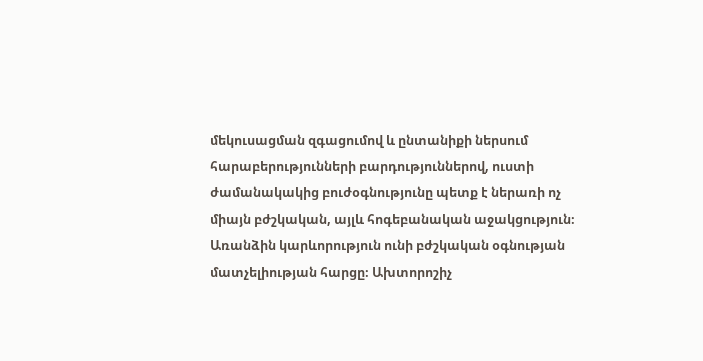մեկուսացման զգացումով և ընտանիքի ներսում հարաբերությունների բարդություններով, ուստի ժամանակակից բուժօգնությունը պետք է ներառի ոչ միայն բժշկական, այլև հոգեբանական աջակցություն։ Առանձին կարևորություն ունի բժշկական օգնության մատչելիության հարցը։ Ախտորոշիչ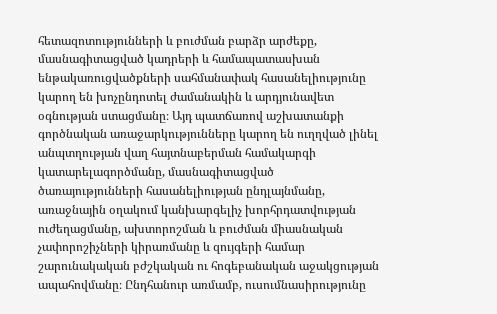հետազոտությունների և բուժման բարձր արժեքը, մասնագիտացված կադրերի և համապատասխան ենթակառուցվածքների սահմանափակ հասանելիությունը կարող են խոչընդոտել ժամանակին և արդյունավետ օգնության ստացմանը։ Այդ պատճառով աշխատանքի գործնական առաջարկությունները կարող են ուղղված լինել անպտղության վաղ հայտնաբերման համակարգի կատարելագործմանը, մասնագիտացված ծառայությունների հասանելիության ընդլայնմանը, առաջնային օղակում կանխարգելիչ խորհրդատվության ուժեղացմանը, ախտորոշման և բուժման միասնական չափորոշիչների կիրառմանը և զույգերի համար շարունակական բժշկական ու հոգեբանական աջակցության ապահովմանը։ Ընդհանուր առմամբ, ուսումնասիրությունը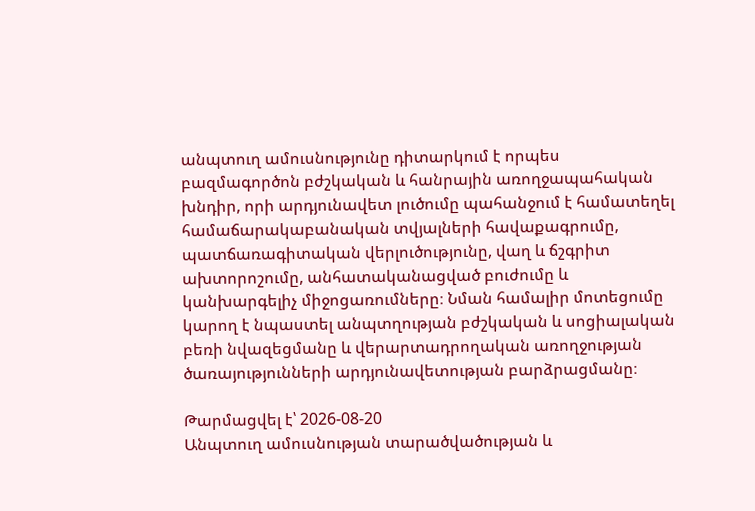անպտուղ ամուսնությունը դիտարկում է որպես բազմագործոն բժշկական և հանրային առողջապահական խնդիր, որի արդյունավետ լուծումը պահանջում է համատեղել համաճարակաբանական տվյալների հավաքագրումը, պատճառագիտական վերլուծությունը, վաղ և ճշգրիտ ախտորոշումը, անհատականացված բուժումը և կանխարգելիչ միջոցառումները։ Նման համալիր մոտեցումը կարող է նպաստել անպտղության բժշկական և սոցիալական բեռի նվազեցմանը և վերարտադրողական առողջության ծառայությունների արդյունավետության բարձրացմանը։

Թարմացվել է՝ 2026-08-20
Անպտուղ ամուսնության տարածվածության և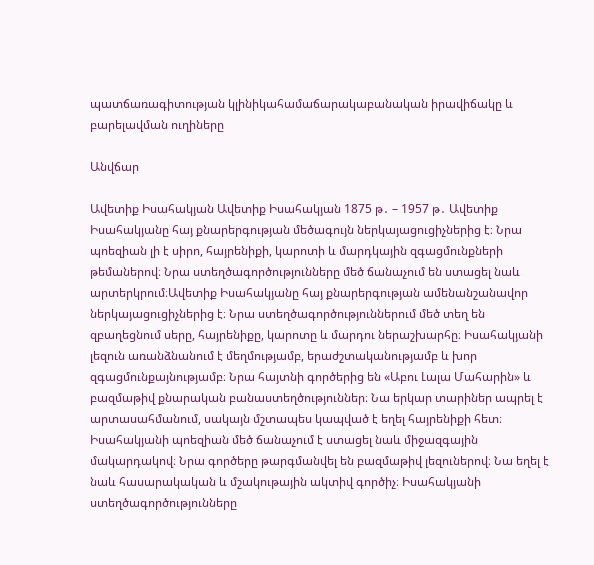պատճառագիտության կլինիկահամաճարակաբանական իրավիճակը և բարելավման ուղիները

Անվճար

Ավետիք Իսահակյան Ավետիք Իսահակյան 1875 թ․ – 1957 թ․ Ավետիք Իսահակյանը հայ քնարերգության մեծագույն ներկայացուցիչներից է։ Նրա պոեզիան լի է սիրո, հայրենիքի, կարոտի և մարդկային զգացմունքների թեմաներով։ Նրա ստեղծագործությունները մեծ ճանաչում են ստացել նաև արտերկրում։Ավետիք Իսահակյանը հայ քնարերգության ամենանշանավոր ներկայացուցիչներից է։ Նրա ստեղծագործություններում մեծ տեղ են զբաղեցնում սերը, հայրենիքը, կարոտը և մարդու ներաշխարհը։ Իսահակյանի լեզուն առանձնանում է մեղմությամբ, երաժշտականությամբ և խոր զգացմունքայնությամբ։ Նրա հայտնի գործերից են «Աբու Լալա Մահարին» և բազմաթիվ քնարական բանաստեղծություններ։ Նա երկար տարիներ ապրել է արտասահմանում, սակայն մշտապես կապված է եղել հայրենիքի հետ։ Իսահակյանի պոեզիան մեծ ճանաչում է ստացել նաև միջազգային մակարդակով։ Նրա գործերը թարգմանվել են բազմաթիվ լեզուներով։ Նա եղել է նաև հասարակական և մշակութային ակտիվ գործիչ։ Իսահակյանի ստեղծագործությունները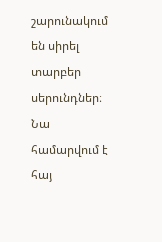շարունակում են սիրել տարբեր սերունդներ։ Նա համարվում է հայ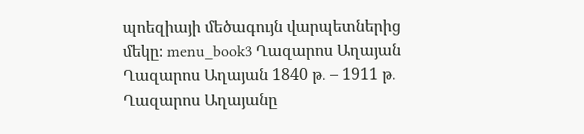պոեզիայի մեծագույն վարպետներից մեկը։ menu_book3 Ղազարոս Աղայան Ղազարոս Աղայան 1840 թ․ – 1911 թ․ Ղազարոս Աղայանը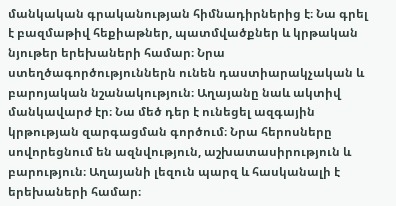մանկական գրականության հիմնադիրներից է։ Նա գրել է բազմաթիվ հեքիաթներ, պատմվածքներ և կրթական նյութեր երեխաների համար։ Նրա ստեղծագործություններն ունեն դաստիարակչական և բարոյական նշանակություն։ Աղայանը նաև ակտիվ մանկավարժ էր։ Նա մեծ դեր է ունեցել ազգային կրթության զարգացման գործում։ Նրա հերոսները սովորեցնում են ազնվություն, աշխատասիրություն և բարություն։ Աղայանի լեզուն պարզ և հասկանալի է երեխաների համար։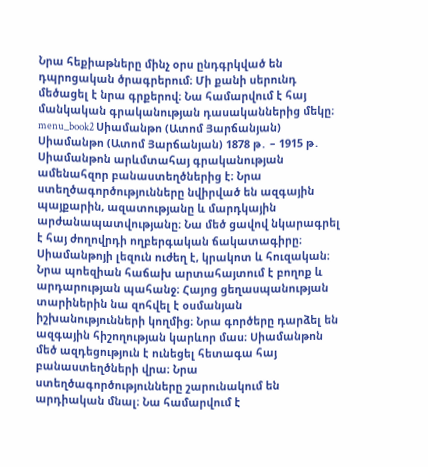Նրա հեքիաթները մինչ օրս ընդգրկված են դպրոցական ծրագրերում։ Մի քանի սերունդ մեծացել է նրա գրքերով։ Նա համարվում է հայ մանկական գրականության դասականներից մեկը։ menu_book2 Սիամանթո (Ատոմ Յարճանյան) Սիամանթո (Ատոմ Յարճանյան) 1878 թ․ – 1915 թ․ Սիամանթոն արևմտահայ գրականության ամենահզոր բանաստեղծներից է։ Նրա ստեղծագործությունները նվիրված են ազգային պայքարին, ազատությանը և մարդկային արժանապատվությանը։ Նա մեծ ցավով նկարագրել է հայ ժողովրդի ողբերգական ճակատագիրը։ Սիամանթոյի լեզուն ուժեղ է, կրակոտ և հուզական։ Նրա պոեզիան հաճախ արտահայտում է բողոք և արդարության պահանջ։ Հայոց ցեղասպանության տարիներին նա զոհվել է օսմանյան իշխանությունների կողմից։ Նրա գործերը դարձել են ազգային հիշողության կարևոր մաս։ Սիամանթոն մեծ ազդեցություն է ունեցել հետագա հայ բանաստեղծների վրա։ Նրա ստեղծագործությունները շարունակում են արդիական մնալ։ Նա համարվում է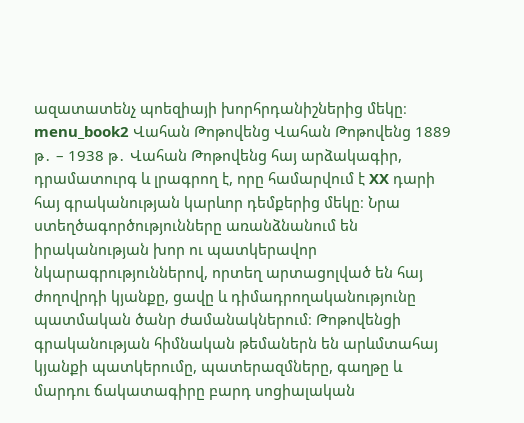ազատատենչ պոեզիայի խորհրդանիշներից մեկը։ menu_book2 Վահան Թոթովենց Վահան Թոթովենց 1889 թ․ – 1938 թ․ Վահան Թոթովենց հայ արձակագիր, դրամատուրգ և լրագրող է, որը համարվում է XX դարի հայ գրականության կարևոր դեմքերից մեկը։ Նրա ստեղծագործությունները առանձնանում են իրականության խոր ու պատկերավոր նկարագրություններով, որտեղ արտացոլված են հայ ժողովրդի կյանքը, ցավը և դիմադրողականությունը պատմական ծանր ժամանակներում։ Թոթովենցի գրականության հիմնական թեմաներն են արևմտահայ կյանքի պատկերումը, պատերազմները, գաղթը և մարդու ճակատագիրը բարդ սոցիալական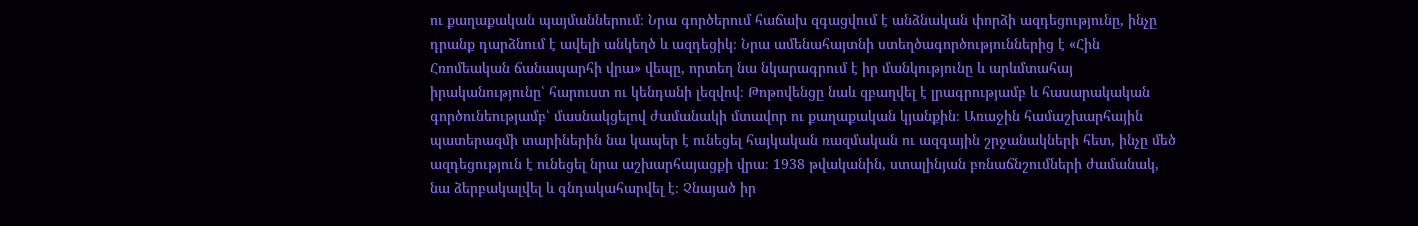ու քաղաքական պայմաններում։ Նրա գործերում հաճախ զգացվում է անձնական փորձի ազդեցությունը, ինչը դրանք դարձնում է ավելի անկեղծ և ազդեցիկ։ Նրա ամենահայտնի ստեղծագործություններից է «Հին Հռոմեական ճանապարհի վրա» վեպը, որտեղ նա նկարագրում է իր մանկությունը և արևմտահայ իրականությունը՝ հարուստ ու կենդանի լեզվով։ Թոթովենցը նաև զբաղվել է լրագրությամբ և հասարակական գործունեությամբ՝ մասնակցելով ժամանակի մտավոր ու քաղաքական կյանքին։ Առաջին համաշխարհային պատերազմի տարիներին նա կապեր է ունեցել հայկական ռազմական ու ազգային շրջանակների հետ, ինչը մեծ ազդեցություն է ունեցել նրա աշխարհայացքի վրա։ 1938 թվականին, ստալինյան բռնաճնշումների ժամանակ, նա ձերբակալվել և գնդակահարվել է։ Չնայած իր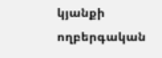կյանքի ողբերգական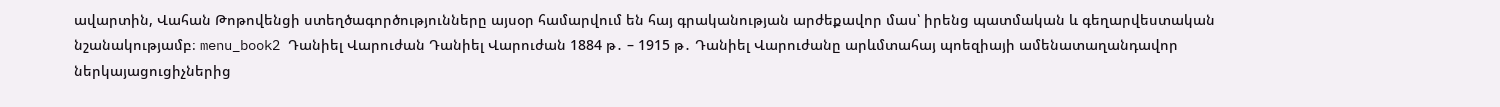ավարտին, Վահան Թոթովենցի ստեղծագործությունները այսօր համարվում են հայ գրականության արժեքավոր մաս՝ իրենց պատմական և գեղարվեստական նշանակությամբ։ menu_book2 Դանիել Վարուժան Դանիել Վարուժան 1884 թ․ – 1915 թ․ Դանիել Վարուժանը արևմտահայ պոեզիայի ամենատաղանդավոր ներկայացուցիչներից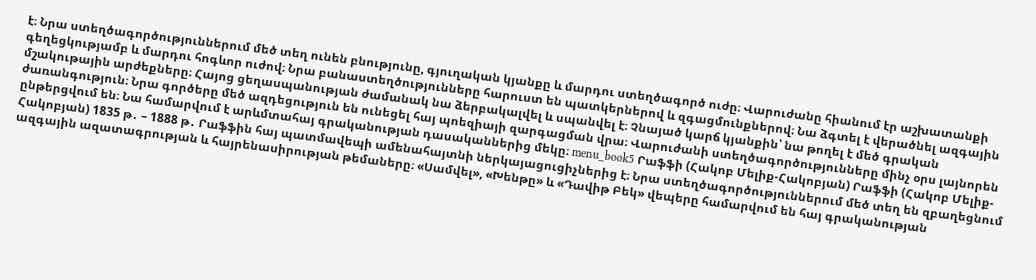է։ Նրա ստեղծագործություններում մեծ տեղ ունեն բնությունը, գյուղական կյանքը և մարդու ստեղծագործ ուժը։ Վարուժանը հիանում էր աշխատանքի գեղեցկությամբ և մարդու հոգևոր ուժով։ Նրա բանաստեղծությունները հարուստ են պատկերներով և զգացմունքներով։ Նա ձգտել է վերածնել ազգային մշակութային արժեքները։ Հայոց ցեղասպանության ժամանակ նա ձերբակալվել և սպանվել է։ Չնայած կարճ կյանքին՝ նա թողել է մեծ գրական ժառանգություն։ Նրա գործերը մեծ ազդեցություն են ունեցել հայ պոեզիայի զարգացման վրա։ Վարուժանի ստեղծագործությունները մինչ օրս լայնորեն ընթերցվում են։ Նա համարվում է արևմտահայ գրականության դասականներից մեկը։ menu_book5 Րաֆֆի (Հակոբ Մելիք-Հակոբյան) Րաֆֆի (Հակոբ Մելիք-Հակոբյան) 1835 թ․ – 1888 թ․ Րաֆֆին հայ պատմավեպի ամենահայտնի ներկայացուցիչներից է։ Նրա ստեղծագործություններում մեծ տեղ են զբաղեցնում ազգային ազատագրության և հայրենասիրության թեմաները։ «Սամվել», «Խենթը» և «Դավիթ Բեկ» վեպերը համարվում են հայ գրականության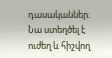դասականներ։ Նա ստեղծել է ուժեղ և հիշվող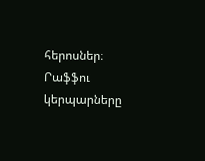հերոսներ։ Րաֆֆու կերպարները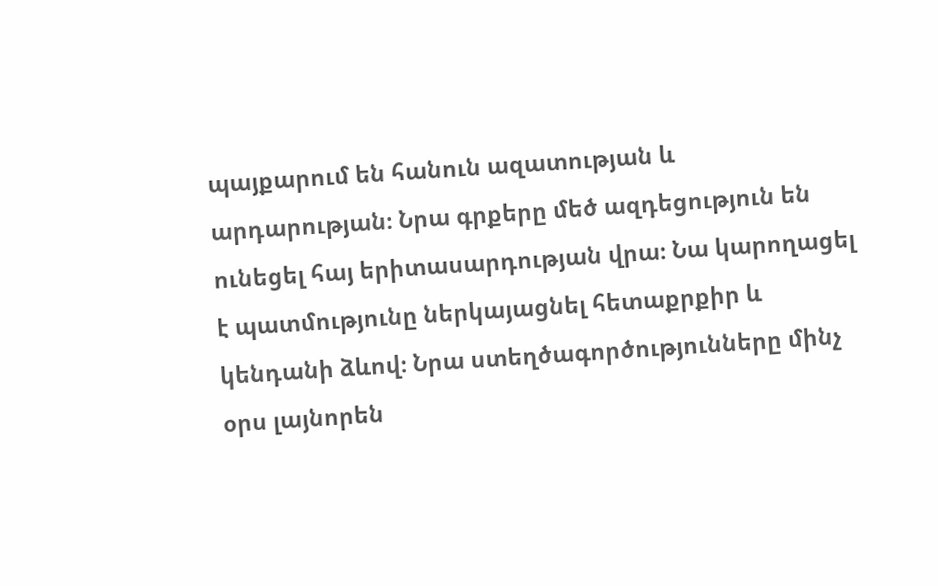պայքարում են հանուն ազատության և արդարության։ Նրա գրքերը մեծ ազդեցություն են ունեցել հայ երիտասարդության վրա։ Նա կարողացել է պատմությունը ներկայացնել հետաքրքիր և կենդանի ձևով։ Նրա ստեղծագործությունները մինչ օրս լայնորեն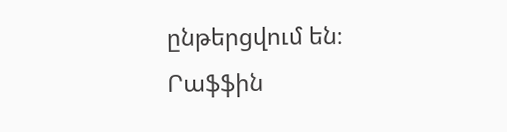ընթերցվում են։ Րաֆֆին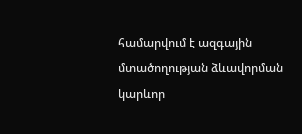համարվում է ազգային մտածողության ձևավորման կարևոր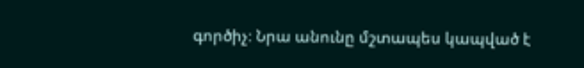գործիչ։ Նրա անունը մշտապես կապված է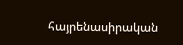հայրենասիրական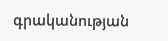գրականության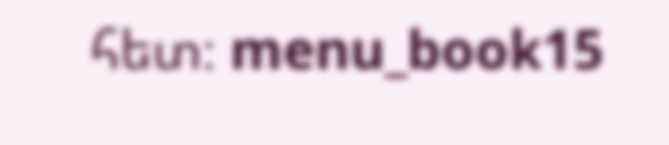հետ։ menu_book15